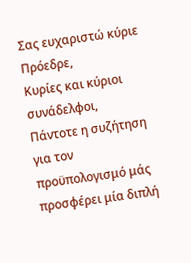Σας ευχαριστώ κύριε Πρόεδρε,
Κυρίες και κύριοι συνάδελφοι,
Πάντοτε η συζήτηση για τον προϋπολογισμό μάς προσφέρει μία διπλή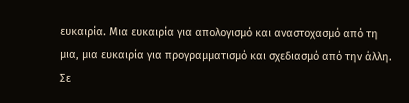ευκαιρία. Μια ευκαιρία για απολογισμό και αναστοχασμό από τη μια, μια ευκαιρία για προγραμματισμό και σχεδιασμό από την άλλη.
Σε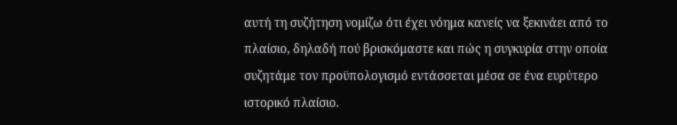αυτή τη συζήτηση νομίζω ότι έχει νόημα κανείς να ξεκινάει από το πλαίσιο, δηλαδή πού βρισκόμαστε και πώς η συγκυρία στην οποία συζητάμε τον προϋπολογισμό εντάσσεται μέσα σε ένα ευρύτερο ιστορικό πλαίσιο.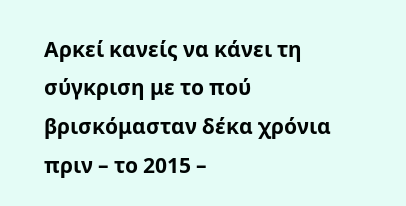Αρκεί κανείς να κάνει τη σύγκριση με το πού βρισκόμασταν δέκα χρόνια πριν – το 2015 –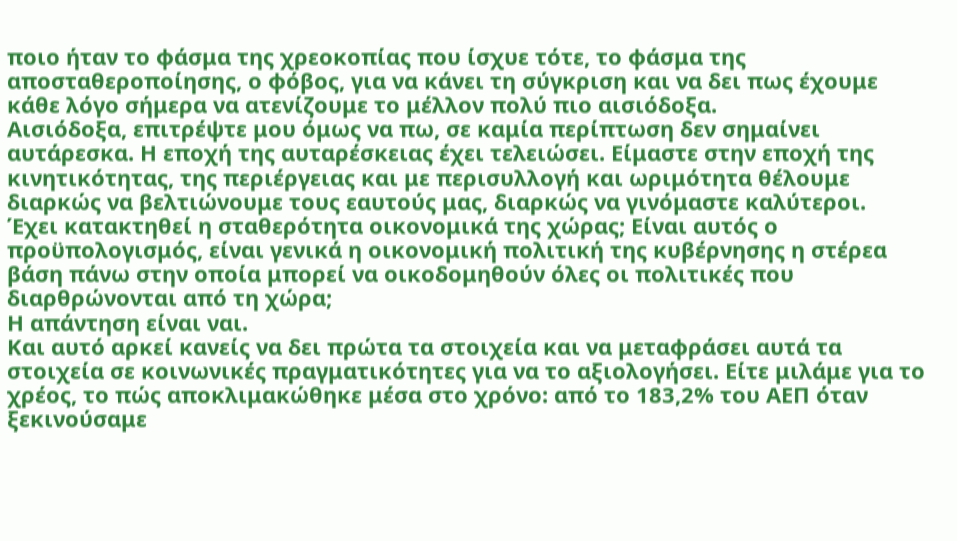ποιο ήταν το φάσμα της χρεοκοπίας που ίσχυε τότε, το φάσμα της αποσταθεροποίησης, ο φόβος, για να κάνει τη σύγκριση και να δει πως έχουμε κάθε λόγο σήμερα να ατενίζουμε το μέλλον πολύ πιο αισιόδοξα.
Αισιόδοξα, επιτρέψτε μου όμως να πω, σε καμία περίπτωση δεν σημαίνει αυτάρεσκα. Η εποχή της αυταρέσκειας έχει τελειώσει. Είμαστε στην εποχή της κινητικότητας, της περιέργειας και με περισυλλογή και ωριμότητα θέλουμε διαρκώς να βελτιώνουμε τους εαυτούς μας, διαρκώς να γινόμαστε καλύτεροι.
Έχει κατακτηθεί η σταθερότητα οικονομικά της χώρας; Είναι αυτός ο προϋπολογισμός, είναι γενικά η οικονομική πολιτική της κυβέρνησης η στέρεα βάση πάνω στην οποία μπορεί να οικοδομηθούν όλες οι πολιτικές που διαρθρώνονται από τη χώρα;
Η απάντηση είναι ναι.
Και αυτό αρκεί κανείς να δει πρώτα τα στοιχεία και να μεταφράσει αυτά τα στοιχεία σε κοινωνικές πραγματικότητες για να το αξιολογήσει. Είτε μιλάμε για το χρέος, το πώς αποκλιμακώθηκε μέσα στο χρόνο: από το 183,2% του ΑΕΠ όταν ξεκινούσαμε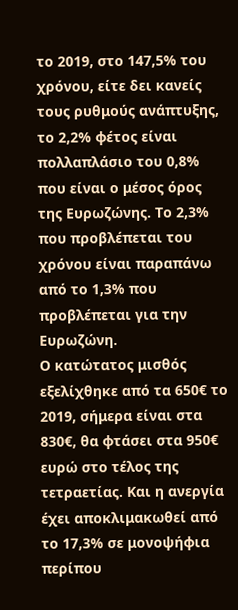το 2019, στο 147,5% του χρόνου, είτε δει κανείς τους ρυθμούς ανάπτυξης, το 2,2% φέτος είναι πολλαπλάσιο του 0,8% που είναι ο μέσος όρος της Ευρωζώνης. Το 2,3% που προβλέπεται του χρόνου είναι παραπάνω από το 1,3% που προβλέπεται για την Ευρωζώνη.
Ο κατώτατος μισθός εξελίχθηκε από τα 650€ το 2019, σήμερα είναι στα 830€, θα φτάσει στα 950€ ευρώ στο τέλος της τετραετίας. Και η ανεργία έχει αποκλιμακωθεί από το 17,3% σε μονοψήφια περίπου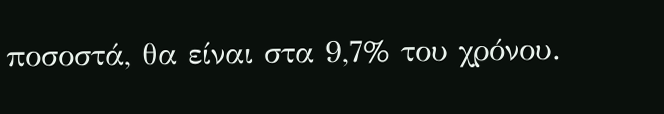ποσοστά, θα είναι στα 9,7% του χρόνου.